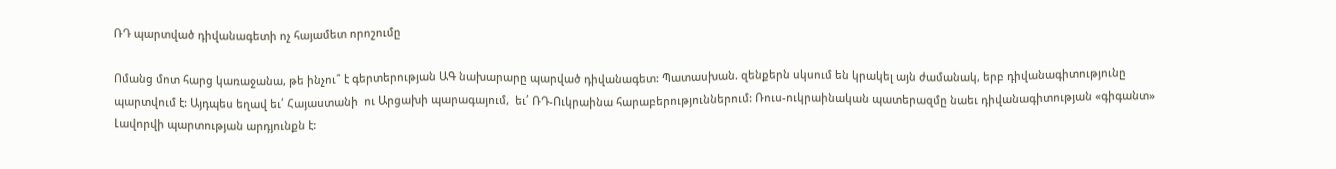ՌԴ պարտված դիվանագետի ոչ հայամետ որոշումը

Ոմանց մոտ հարց կառաջանա, թե ինչու՞ է գերտերության ԱԳ նախարարը պարված դիվանագետ: Պատասխան. զենքերն սկսում են կրակել այն ժամանակ, երբ դիվանագիտությունը պարտվում է: Այդպես եղավ եւ՛ Հայաստանի  ու Արցախի պարագայում,  եւ՛ ՌԴ-Ուկրաինա հարաբերություններում: Ռուս-ուկրաինական պատերազմը նաեւ դիվանագիտության «գիգանտ» Լավորվի պարտության արդյունքն է: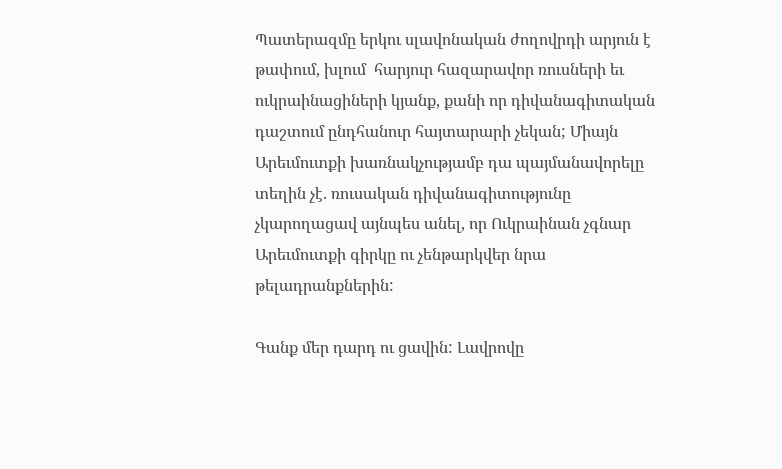Պատերազմը երկու սլավոնական ժողովրդի արյուն է թափում, խլում  հարյուր հազարավոր ռուսների եւ ուկրաինացիների կյանք, քանի որ դիվանագիտական դաշտում ընդհանուր հայտարարի չեկան; Միայն Արեւմուտքի խառնակչությամբ դա պայմանավորելը տեղին չէ. ռուսական դիվանագիտությունը չկարողացավ այնպես անել, որ Ուկրաինան չգնար Արեւմուտքի գիրկը ու չենթարկվեր նրա թելադրանքներին:

Գանք մեր դարդ ու ցավին: Լավրովը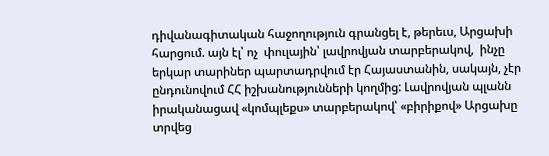դիվանագիտական հաջողություն գրանցել է, թերեւս, Արցախի հարցում. այն էլ՝ ոչ  փուլային՝ լավրովյան տարբերակով,  ինչը երկար տարիներ պարտադրվում էր Հայաստանին, սակայն, չէր ընդունովում ՀՀ իշխանությունների կողմից: Լավրովյան պլանն իրականացավ «կոմպլեքս» տարբերակով՝ «բիրիքով» Արցախը տրվեց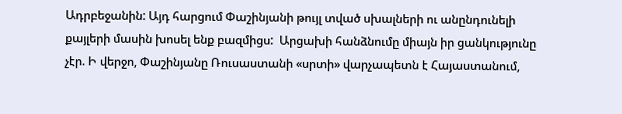Ադրբեջանին: Այդ հարցում Փաշինյանի թույլ տված սխալների ու անընդունելի քայլերի մասին խոսել ենք բազմիցս:  Արցախի հանձնումը միայն իր ցանկությունը չէր. Ի վերջո, Փաշինյանը Ռուսաստանի «սրտի» վարչապետն է Հայաստանում,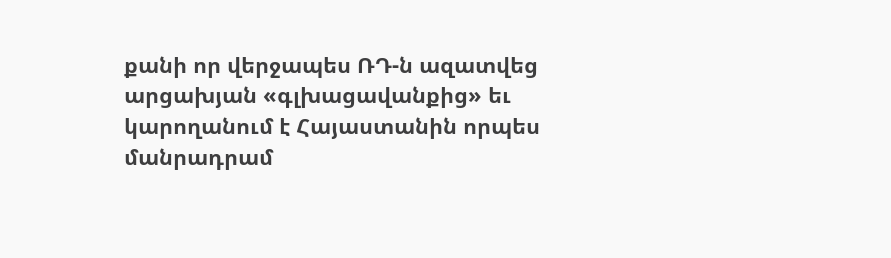քանի որ վերջապես ՌԴ-ն ազատվեց արցախյան «գլխացավանքից» եւ կարողանում է Հայաստանին որպես մանրադրամ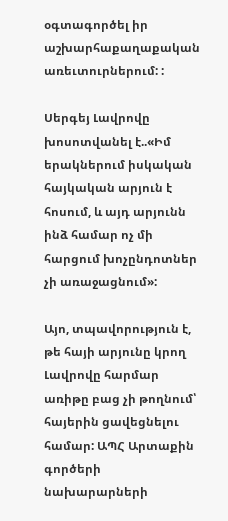օգտագործել իր աշխարհաքաղաքական առեւտուրներում: :

Սերգեյ Լավրովը խոսոտվանել է..«Իմ երակներում իսկական հայկական արյուն է հոսում, և այդ արյունն ինձ համար ոչ մի հարցում խոչընդոտներ չի առաջացնում»:

Այո, տպավորություն է, թե հայի արյունը կրող Լավրովը հարմար առիթը բաց չի թողնում՝ հայերին ցավեցնելու համար: ԱՊՀ Արտաքին գործերի նախարարների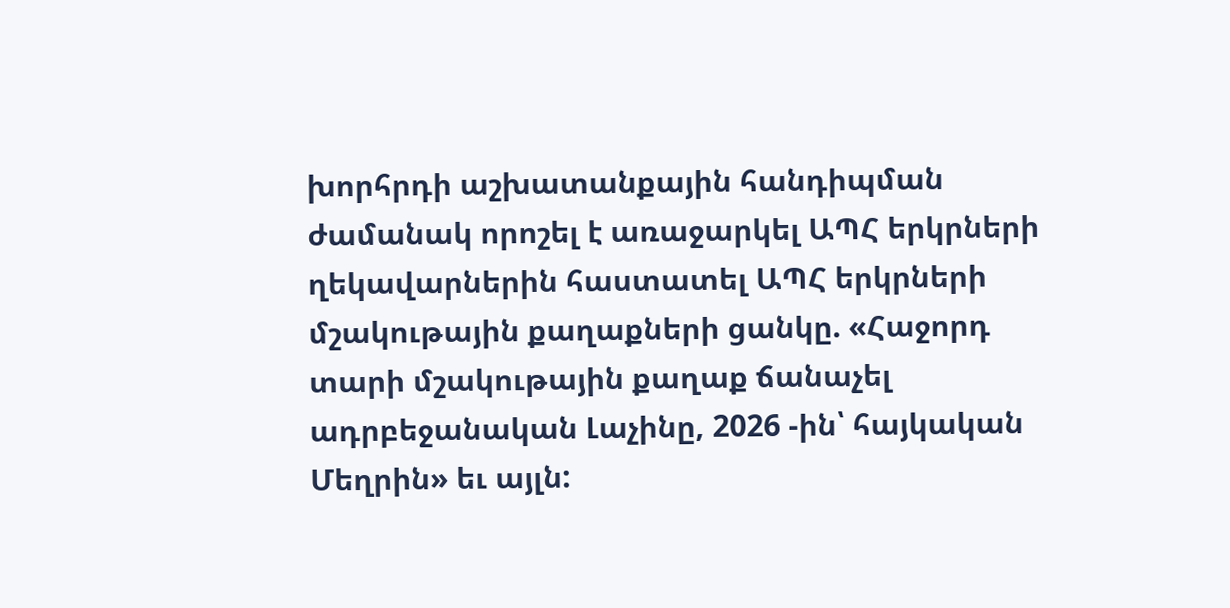խորհրդի աշխատանքային հանդիպման ժամանակ որոշել է առաջարկել ԱՊՀ երկրների ղեկավարներին հաստատել ԱՊՀ երկրների մշակութային քաղաքների ցանկը. «Հաջորդ տարի մշակութային քաղաք ճանաչել ադրբեջանական Լաչինը, 2026 -ին՝ հայկական Մեղրին» եւ այլն: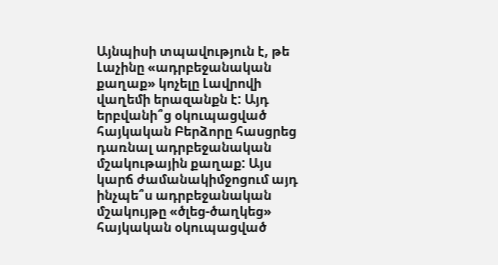Այնպիսի տպավություն է, թե Լաչինը «ադրբեջանական քաղաք» կոչելը Լավրովի վաղեմի երազանքն է: Այդ երբվանի՞ց օկուպացված  հայկական Բերձորը հասցրեց դառնալ ադրբեջանական մշակութային քաղաք: Այս կարճ ժամանակիմջոցում այդ ինչպե՞ս ադրբեջանական մշակույթը «ծլեց-ծաղկեց» հայկական օկուպացված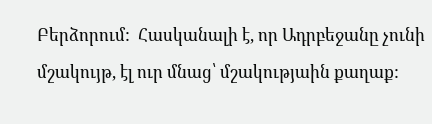Բերձորում:  Հասկանալի է, որ Ադրբեջանը չունի մշակույթ, էլ ուր մնաց՝ մշակությաին քաղաք: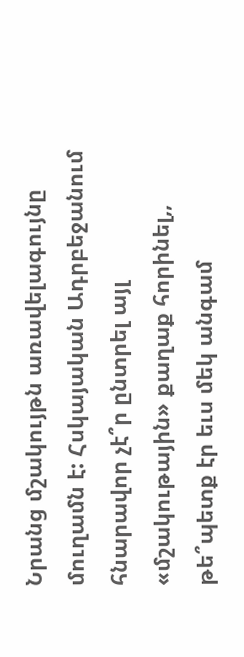Նրանց մշակույթն առավելագույնը մուղամն է: Հսկայական Ադրբեջանում հնարավոր չէ՞ր ընտրել այլ «մշակութային» քաղաք հորինել,, թե՞պետք էր եւս մեկ անգամ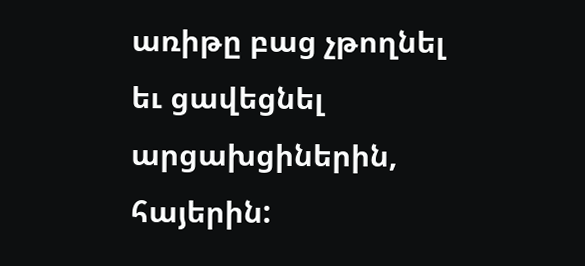առիթը բաց չթողնել եւ ցավեցնել արցախցիներին, հայերին: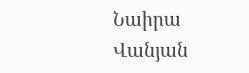Նաիրա Վանյան